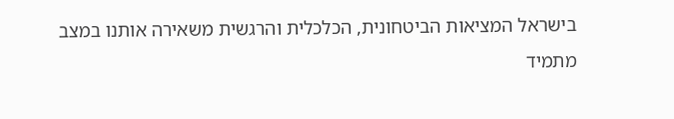בישראל המציאות הביטחונית, הכלכלית והרגשית משאירה אותנו במצב מתמיד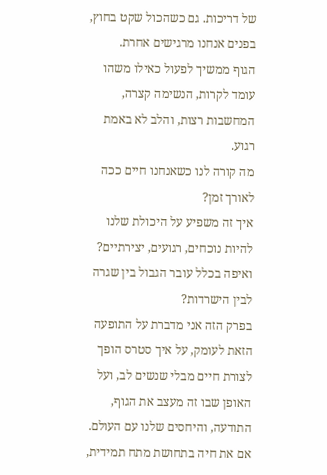של דריכות. גם כשהכול שקט בחוץ, בפנים אנחנו מרגישים אחרת.
הגוף ממשיך לפעול כאילו משהו עומד לקרות, הנשימה קצרה, המחשבות רצות, והלב לא באמת רגוע.
מה קורה לנו כשאנחנו חיים ככה לאורך זמן?
איך זה משפיע על היכולת שלנו להיות נוכחים, רגועים, יצירתיים?
ואיפה בכלל עובר הגבול בין שגרה לבין הישרדות?
בפרק הזה אני מדברת על התופעה הזאת לעומק, על איך סטרס הופך לצורת חיים מבלי שנשים לב, ועל האופן שבו זה מעצב את הגוף, התודעה, והיחסים שלנו עם העולם.
אם את חיה בתחושת מתח תמידית,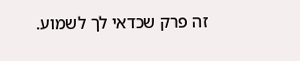זה פרק שכדאי לך לשמוע.